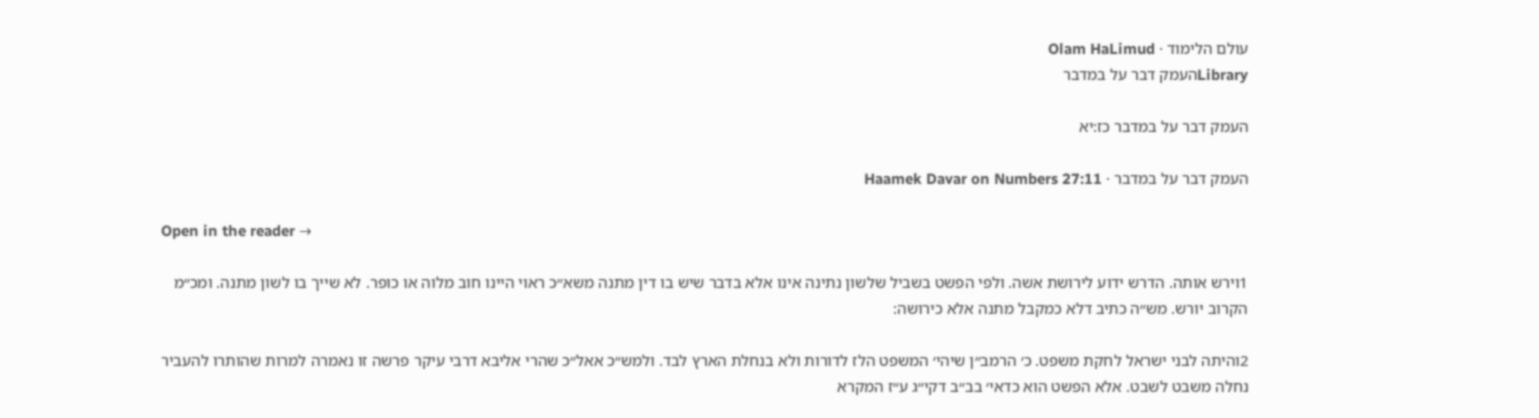עולם הלימוד · Olam HaLimud
Libraryהעמק דבר על במדבר

העמק דבר על במדבר כז:יא

העמק דבר על במדבר · Haamek Davar on Numbers 27:11

Open in the reader →

1וירש אותה. הדרש ידוע לירושת אשה. ולפי הפשט בשביל שלשון נתינה אינו אלא בדבר שיש בו דין מתנה משא״כ ראוי היינו חוב מלוה או כופר. לא שייך בו לשון מתנה. ומכ״מ הקרוב יורש. מש״ה כתיב דלא כמקבל מתנה אלא כירושה:

2והיתה לבני ישראל לחקת משפט. כ׳ הרמב״ן שיהי׳ המשפט הלז לדורות ולא בנחלת הארץ לבד. ולמש״כ אאל״כ שהרי אליבא דרבי עיקר פרשה זו נאמרה למרות שהותרו להעביר נחלה משבט לשבט. אלא הפשט הוא כדאי׳ בב״ב דקי״ג ע״ז המקרא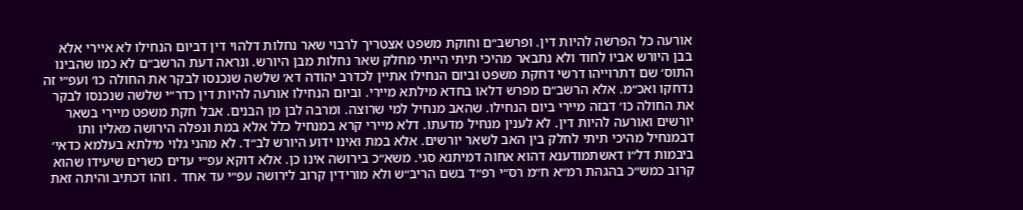אורעה כל הפרשה להיות דין. ופרשב״ם וחוקת משפט אצטריך לרבוי שאר נחלות דלהוי דין דביום הנחילו לא איירי אלא בבן היורש אביו לחוד ולא נתבאר מהיכי תיתי הייתי מחלק שאר נחלות מבן היורש. ונראה דעת הרשב״ם לא כמו שהבינו התוס׳ שם דתרוייהו דרשי דחקת משפט וביום הנחילו אתיין לכדרב יהודה דא׳ שלשה שנכנסו לבקר את החולה כו׳ ועפ״י זה נדחקו ואכ״מ. אלא הרשב״ם מפרש דלאו בחדא מילתא מיירי. וביום הנחילו אורעה להיות דין כדר״י שלשה שנכנסו לבקר את החולה כו׳ דבזה מיירי ביום הנחילו. שהאב מנחיל למי שרוצה. ומרבה לבן מן הבנים. אבל חקת משפט מיירי בשאר יורשים ואורעה להיות דין. לא לענין מנחיל מדעתו. דלא מיירי קרא במנחיל כלל אלא במת ונפלה הירושה מאליו ותו דבמנחיל מהיכי תיתי לחלק בין האב לשאר יורשים. אלא במת ואינו ידוע היורש לב״ד. לא מהני גלוי מילתא בעלמא כדאי׳ ביבמות דל״ו דאשתמודענא דהוא אחוה דמיתנא סגי. משא״כ בירושה אינו כן. אלא דוקא עפ״י עדים כשרים שיעידו שהוא קרוב כמש״כ בהגהת רמ״א ח״מ רס״י רפ״ד בשם הריב״ש ולא מורידין קרוב לירושה עפ״י עד אחד . וזהו דכתיב והיתה זאת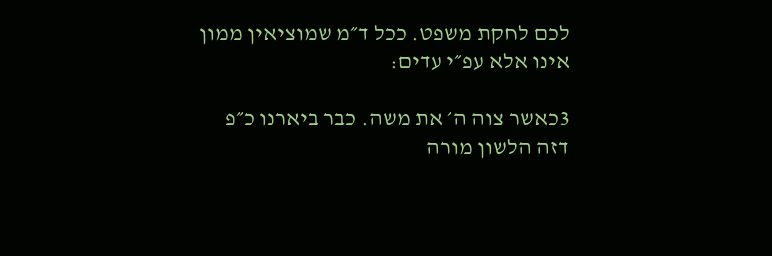לכם לחקת משפט. ככל ד״מ שמוציאין ממון אינו אלא עפ״י עדים:

3כאשר צוה ה׳ את משה. כבר ביארנו כ״פ דזה הלשון מורה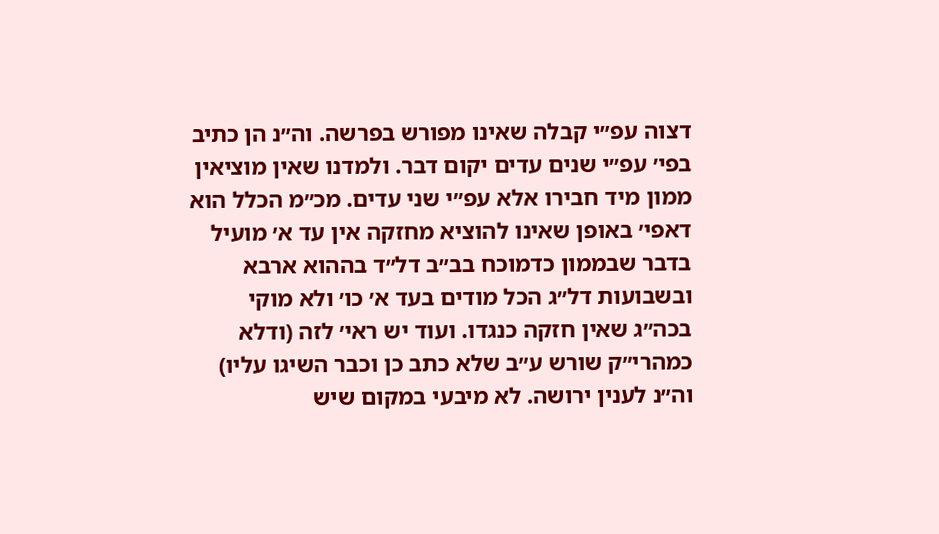דצוה עפ״י קבלה שאינו מפורש בפרשה. וה״נ הן כתיב בפי׳ עפ״י שנים עדים יקום דבר. ולמדנו שאין מוציאין ממון מיד חבירו אלא עפ״י שני עדים. מכ״מ הכלל הוא דאפי׳ באופן שאינו להוציא מחזקה אין עד א׳ מועיל בדבר שבממון כדמוכח בב״ב דל״ד בההוא ארבא ובשבועות דל״ג הכל מודים בעד א׳ כו׳ ולא מוקי בכה״ג שאין חזקה כנגדו. ועוד יש ראי׳ לזה (ודלא כמהרי״ק שורש ע״ב שלא כתב כן וכבר השיגו עליו) וה״נ לענין ירושה. לא מיבעי במקום שיש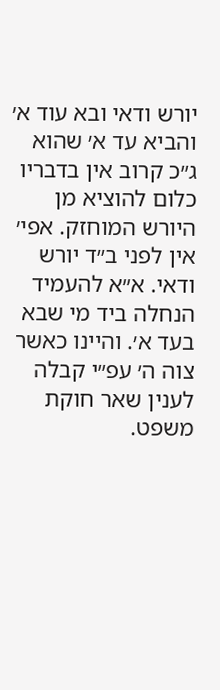יורש ודאי ובא עוד א׳ והביא עד א׳ שהוא ג״כ קרוב אין בדבריו כלום להוציא מן היורש המוחזק. אפי׳ אין לפני ב״ד יורש ודאי. א״א להעמיד הנחלה ביד מי שבא בעד א׳. והיינו כאשר צוה ה׳ עפ״י קבלה לענין שאר חוקת משפט.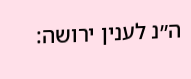ה״נ לענין ירושה: